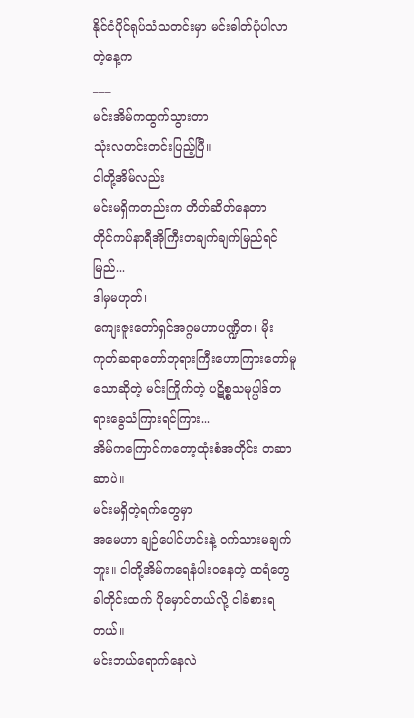နိုင်ငံပိုင်ရုပ်သံသတင်းမှာ မင်းဓါတ်ပုံပါလာတဲ့နေ့က
___
မင်းအိမ်ကထွက်သွားတာ
သုံးလတင်းတင်းပြည့်ပြီ။
ငါတို့အိမ်လည်း
မင်းမရှိကတည်းက တိတ်ဆိတ်နေတာ
တိုင်ကပ်နာရီအိုကြီးတချက်ချက်မြည်ရင်မြည်...
ဒါမှမဟုတ်၊
ကျေးဇူးတော်ရှင်အဂ္ဂမဟာပဏ္ဍိတ၊ မိုးကုတ်ဆရာတော်ဘုရားကြီးဟောကြားတော်မူသောဆိုတဲ့ မင်းကြိုက်တဲ့ ပဋိစ္စသမုပ္ပါဒ်တရားခွေသံကြားရင်ကြား...
အိမ်ကကြောင်ကတော့ထုံးစံအတိုင်း တဆာဆာပဲ။
မင်းမရှိတဲ့ရက်တွေမှာ
အမေဟာ ချဉ်ပေါင်ဟင်းနဲ့ ၀က်သားမချက်ဘူး။ ငါတို့အိမ်ကရေနံပါးဝနေတဲ့ ထရံတွေ
ခါတိုင်းထက် ပိုမှောင်တယ်လို့ ငါခံစားရတယ်။
မင်းဘယ်ရောက်နေလဲ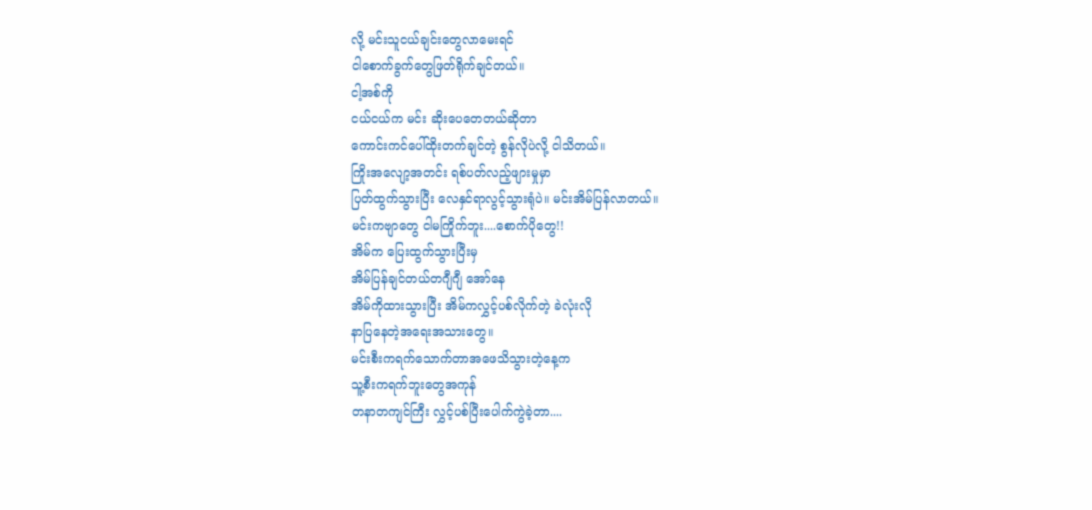လို့ မင်းသူငယ်ချင်းတွေလာမေးရင်
ငါစောက်ခွက်တွေဖြတ်ရိုက်ချင်တယ်။
ငါ့အစ်ကို
ငယ်ငယ်က မင်း ဆိုးပေတေတယ်ဆိုတာ
ကောင်းကင်ပေါ်ထိုးတက်ချင်တဲ့ စွန်လိုပဲလို့ ငါသိတယ်။
ကြိုးအလျော့အတင်း ရစ်ပတ်လည့်ဖျားမှုမှာ
ပြတ်ထွက်သွားပြီး လေနှင်ရာလွင့်သွားရုံပဲ။ မင်းအိမ်ပြန်လာတယ်။
မင်းကဗျာတွေ ငါမကြိုက်ဘူး....စောက်ပိုတွေ!!
အိမ်က ပြေးထွက်သွားပြီးမှ
အိမ်ပြန်ချင်တယ်တဂျီဂျီ အော်နေ
အိမ်ကိုထားသွားပြီး အိမ်ကလွှင့်ပစ်လိုက်တဲ့ ခဲလုံးလို
နာပြနေတဲ့အရေးအသားတွေ။
မင်းစီးကရက်သောက်တာအဖေသိသွားတဲ့နေ့က
သူ့စီးကရက်ဘူးတွေအကုန်
တနာတကျင်ကြီး လွှင့်ပစ်ပြီးပေါက်ကွဲခဲ့တာ....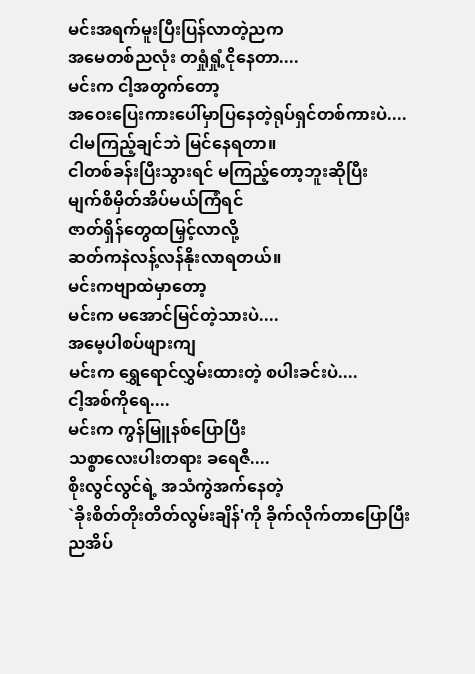မင်းအရက်မူးပြီးပြန်လာတဲ့ညက
အမေတစ်ညလုံး တရှုံရှုံ့ငိုနေတာ....
မင်းက ငါ့အတွက်တော့
အဝေးပြေးကားပေါ်မှာပြနေတဲ့ရုပ်ရှင်တစ်ကားပဲ....
ငါမကြည့်ချင်ဘဲ မြင်နေရတာ။
ငါတစ်ခန်းပြီးသွားရင် မကြည့်တော့ဘူးဆိုပြီး
မျက်စိမှိတ်အိပ်မယ်ကြံရင်
ဇာတ်ရှိန်တွေထမြှင့်လာလို့
ဆတ်ကနဲလန့်လန်နိုးလာရတယ်။
မင်းကဗျာထဲမှာတော့
မင်းက မအောင်မြင်တဲ့သားပဲ....
အမေ့ပါစပ်ဖျားကျ
မင်းက ရွှေရောင်လွှမ်းထားတဲ့ စပါးခင်းပဲ....
ငါ့အစ်ကိုရေ....
မင်းက ကွန်မြူနစ်ပြောပြီး
သစ္စာလေးပါးတရား ခရေဇီ....
စိုးလွင်လွင်ရဲ့ အသံကွဲအက်နေတဲ့
`ခိုးစိတ်တိုးတိတ်လွမ်းချိန်'ကို ခိုက်လိုက်တာပြောပြီး
ညအိပ်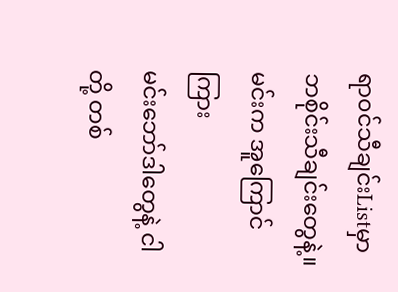ရာ၀င်သီချင်းListမှာ ဘစိုင်းသီချင်းတွေနဲ့။
မင်းက အူကြောင်ကြား
မင်းဘော်ဒါတွေနဲ့ ငါတို့ တစ်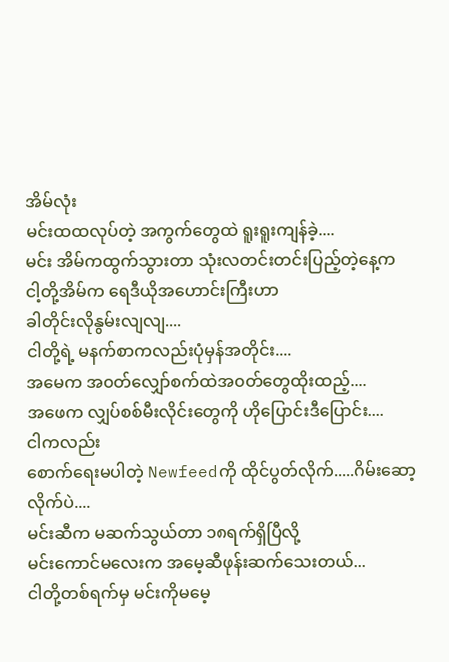အိမ်လုံး
မင်းထထလုပ်တဲ့ အကွက်တွေထဲ ရူးရူးကျန်ခဲ့....
မင်း အိမ်ကထွက်သွားတာ သုံးလတင်းတင်းပြည့်တဲ့နေ့က
ငါ့တို့အိမ်က ရေဒီယိုအဟောင်းကြီးဟာ
ခါတိုင်းလိုနွမ်းလျလျ....
ငါတို့ရဲ့ မနက်စာကလည်းပုံမှန်အတိုင်း....
အမေက အ၀တ်လျှော်စက်ထဲအ၀တ်တွေထိုးထည့်....
အဖေက လျှပ်စစ်မီးလိုင်းတွေကို ဟိုပြောင်းဒီပြောင်း....
ငါကလည်း
စောက်ရေးမပါတဲ့ Newfeedကို ထိုင်ပွတ်လိုက်.....ဂိမ်းဆော့လိုက်ပဲ....
မင်းဆီက မဆက်သွယ်တာ ၁၈ရက်ရှိပြီလို့
မင်းကောင်မလေးက အမေ့ဆီဖုန်းဆက်သေးတယ်...
ငါတို့တစ်ရက်မှ မင်းကိုမမေ့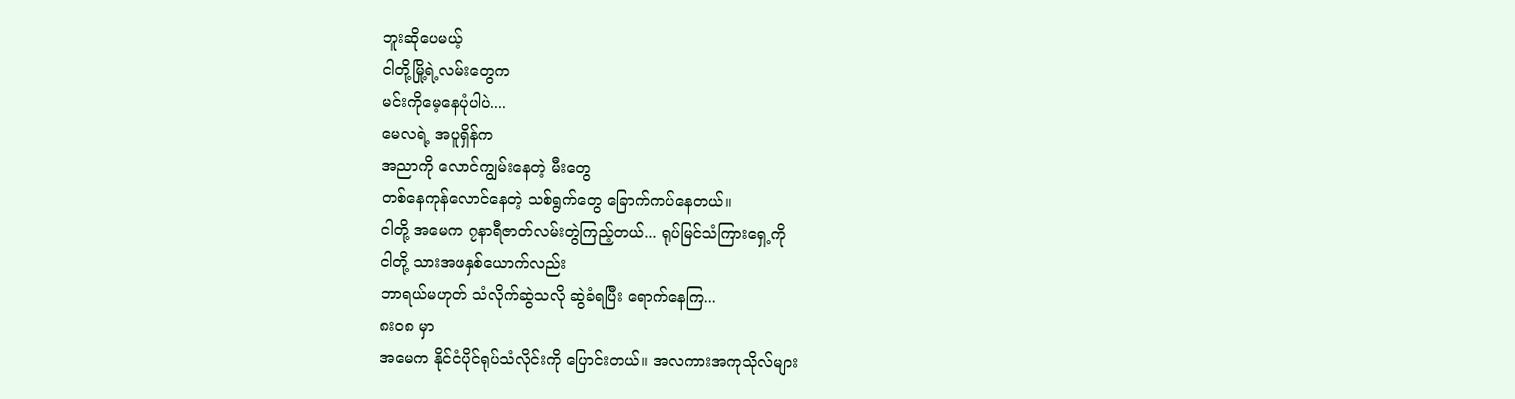ဘူးဆိုပေမယ့်
ငါတို့မြို့ရဲ့လမ်းတွေက
မင်းကိုမေ့နေပုံပါပဲ....
မေလရဲ့ အပူရှိန်က
အညာကို လောင်ကျွမ်းနေတဲ့ မီးတွေ
တစ်နေကုန်လောင်နေတဲ့ သစ်ရွက်တွေ ခြောက်ကပ်နေတယ်။
ငါတို့ အမေက ၇နာရီဇာတ်လမ်းတွဲကြည့်တယ်... ရုပ်မြင်သံကြားရှေ့ကို
ငါတို့ သားအဖနှစ်ယောက်လည်း
ဘာရယ်မဟုတ် သံလိုက်ဆွဲသလို ဆွဲခံရပြီး ရောက်နေကြ...
၈း၀၈ မှာ
အမေက နိုင်ငံပိုင်ရုပ်သံလိုင်းကို ပြောင်းတယ်။ အလကားအကုသိုလ်များ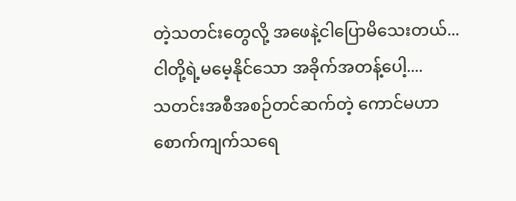တဲ့သတင်းတွေလို့ အဖေနဲ့ငါပြောမိသေးတယ်...
ငါတို့ရဲ့မမေ့နိုင်သော အခိုက်အတန့်ပေါ့....
သတင်းအစီအစဉ်တင်ဆက်တဲ့ ကောင်မဟာ
စောက်ကျက်သရေ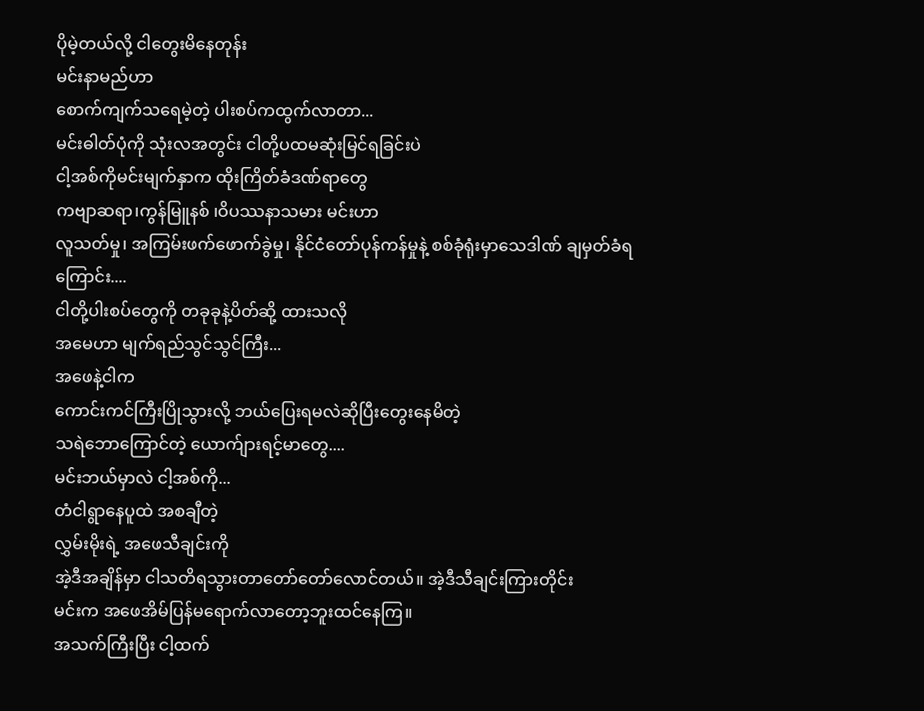ပိုမဲ့တယ်လို့ ငါတွေးမိနေတုန်း
မင်းနာမည်ဟာ
စောက်ကျက်သရေမဲ့တဲ့ ပါးစပ်ကထွက်လာတာ...
မင်းဓါတ်ပုံကို သုံးလအတွင်း ငါတို့ပထမဆုံးမြင်ရခြင်းပဲ
ငါ့အစ်ကိုမင်းမျက်နှာက ထိုးကြိတ်ခံဒဏ်ရာတွေ
ကဗျာဆရာ၊ကွန်မြူနစ် ၊ဝိပဿနာသမား မင်းဟာ
လူသတ်မှု၊ အကြမ်းဖက်ဖောက်ခွဲမှု၊ နိုင်ငံတော်ပုန်ကန်မှုနဲ့ စစ်ခုံရုံးမှာသေဒါဏ် ချမှတ်ခံရကြောင်း....
ငါတို့ပါးစပ်တွေကို တခုခုနဲ့ပိတ်ဆို့ ထားသလို
အမေဟာ မျက်ရည်သွင်သွင်ကြီး...
အဖေနဲ့ငါက
ကောင်းကင်ကြီးပြိုသွားလို့ ဘယ်ပြေးရမလဲဆိုပြီးတွေးနေမိတဲ့
သရဲဘောကြောင်တဲ့ ယောက်ျားရင့်မာတွေ....
မင်းဘယ်မှာလဲ ငါ့အစ်ကို...
တံငါရွာနေပူထဲ အစချီတဲ့
လွှမ်းမိုးရဲ့ အဖေသီချင်းကို
အဲ့ဒီအချိန်မှာ ငါသတိရသွားတာတော်တော်လောင်တယ်။ အဲ့ဒီသီချင်းကြားတိုင်း
မင်းက အဖေအိမ်ပြန်မရောက်လာတော့ဘူးထင်နေကြ။
အသက်ကြီးပြီး ငါ့ထက်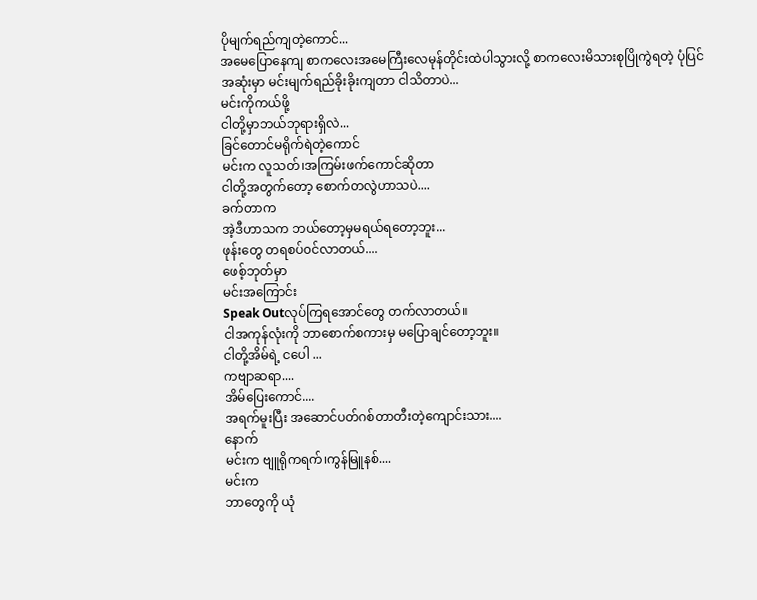ပိုမျက်ရည်ကျတဲ့ကောင်...
အမေပြောနေကျ စာကလေးအမေကြီးလေမုန်တိုင်းထဲပါသွားလို့ စာကလေးမိသားစုပြိုကွဲရတဲ့ ပုံပြင်အဆုံးမှာ မင်းမျက်ရည်ခိုးခိုးကျတာ ငါသိတာပဲ...
မင်းကိုကယ်ဖို့
ငါတို့မှာဘယ်ဘုရားရှိလဲ...
ခြင်တောင်မရိုက်ရဲတဲ့ကောင်
မင်းက လူသတ်၊အကြမ်းဖက်ကောင်ဆိုတာ
ငါတို့အတွက်တော့ စောက်တလွဲဟာသပဲ....
ခက်တာက
အဲ့ဒီဟာသက ဘယ်တော့မှမရယ်ရတော့ဘူး...
ဖုန်းတွေ တရစပ်၀င်လာတယ်....
ဖေစ့်ဘုတ်မှာ
မင်းအကြောင်း
Speak Outလုပ်ကြရအောင်တွေ တက်လာတယ်။
ငါအကုန်လုံးကို ဘာစောက်စကားမှ မပြောချင်တော့ဘူး။
ငါတို့အိမ်ရဲ့ ငပေါ ...
ကဗျာဆရာ....
အိမ်ပြေးကောင်....
အရက်မူးပြီး အဆောင်ပတ်ဂစ်တာတီးတဲ့ကျောင်းသား....
နောက်
မင်းက ဗျူရိုကရက်၊ကွန်မြူနစ်....
မင်းက
ဘာတွေကို ယုံ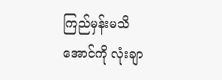ကြည်မှန်းမသိအောင်ကို လုံးချာ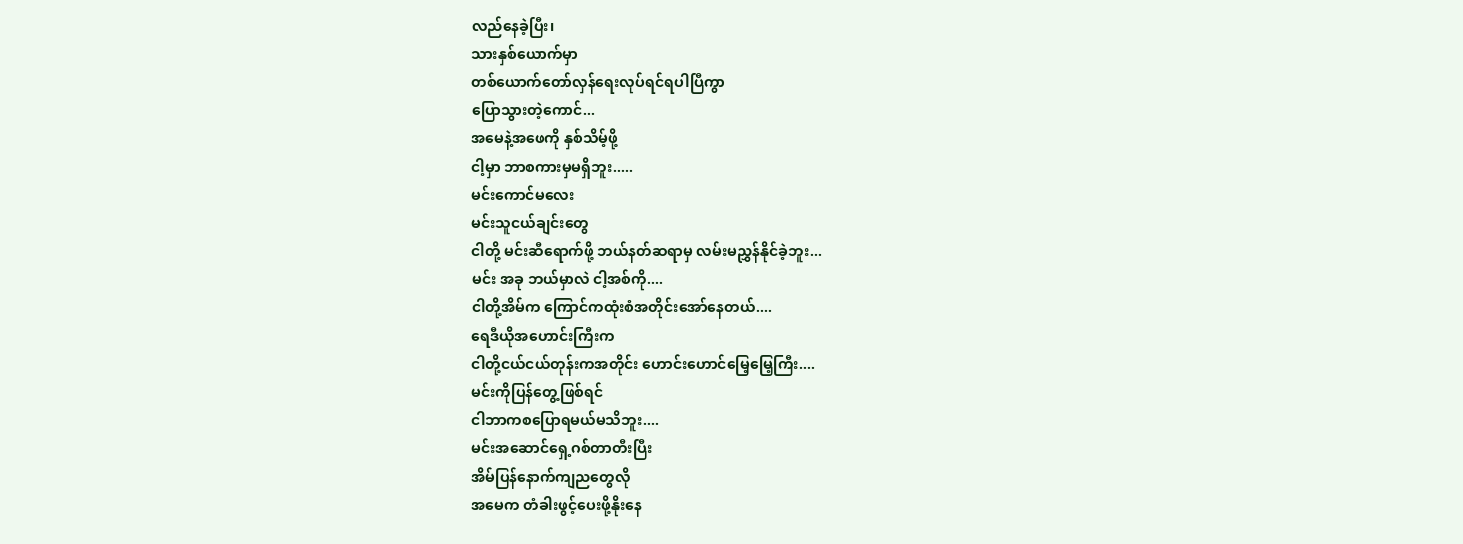လည်နေခဲ့ပြီး၊
သားနှစ်ယောက်မှာ
တစ်ယောက်တော်လှန်ရေးလုပ်ရင်ရပါပြီကွာ
ပြောသွားတဲ့ကောင်...
အမေနဲ့အဖေကို နှစ်သိမ့်ဖို့
ငါ့မှာ ဘာစကားမှမရှိဘူး.....
မင်းကောင်မလေး
မင်းသူငယ်ချင်းတွေ
ငါတို့ မင်းဆီရောက်ဖို့ ဘယ်နတ်ဆရာမှ လမ်းမညွှန်နိုင်ခဲ့ဘူး...
မင်း အခု ဘယ်မှာလဲ ငါ့အစ်ကို....
ငါတို့အိမ်က ကြောင်ကထုံးစံအတိုင်းအော်နေတယ်....
ရေဒီယိုအဟောင်းကြီးက
ငါတို့ငယ်ငယ်တုန်းကအတိုင်း ဟောင်းဟောင်မြေ့မြေ့ကြီး....
မင်းကိုပြန်တွေ့ဖြစ်ရင်
ငါဘာကစပြောရမယ်မသိဘူး....
မင်းအဆောင်ရှေ့ဂစ်တာတီးပြီး
အိမ်ပြန်နောက်ကျညတွေလို
အမေက တံခါးဖွင့်ပေးဖို့နိုးနေ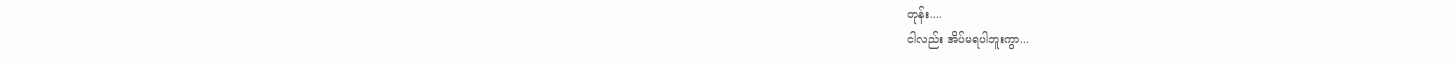တုန်း....
ငါလည်း အိပ်မရပါဘူးကွာ...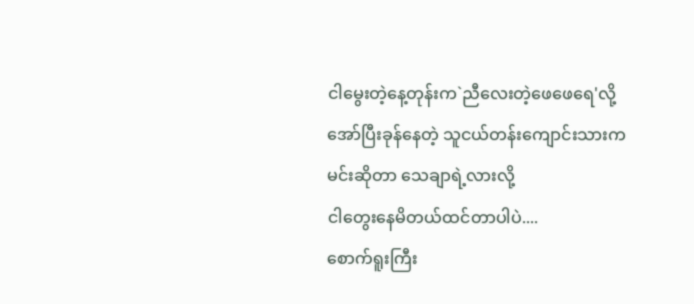ငါမွေးတဲ့နေ့တုန်းက`ညီလေးတဲ့ဖေဖေရေ'လို့
အော်ပြီးခုန်နေတဲ့ သူငယ်တန်းကျောင်းသားက
မင်းဆိုတာ သေချာရဲ့လားလို့
ငါတွေးနေမိတယ်ထင်တာပါပဲ....
စောက်ရူးကြီး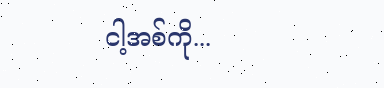ငါ့အစ်ကို...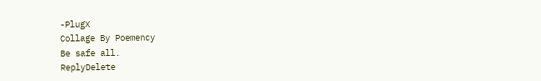-PlugX
Collage By Poemency
Be safe all.
ReplyDelete